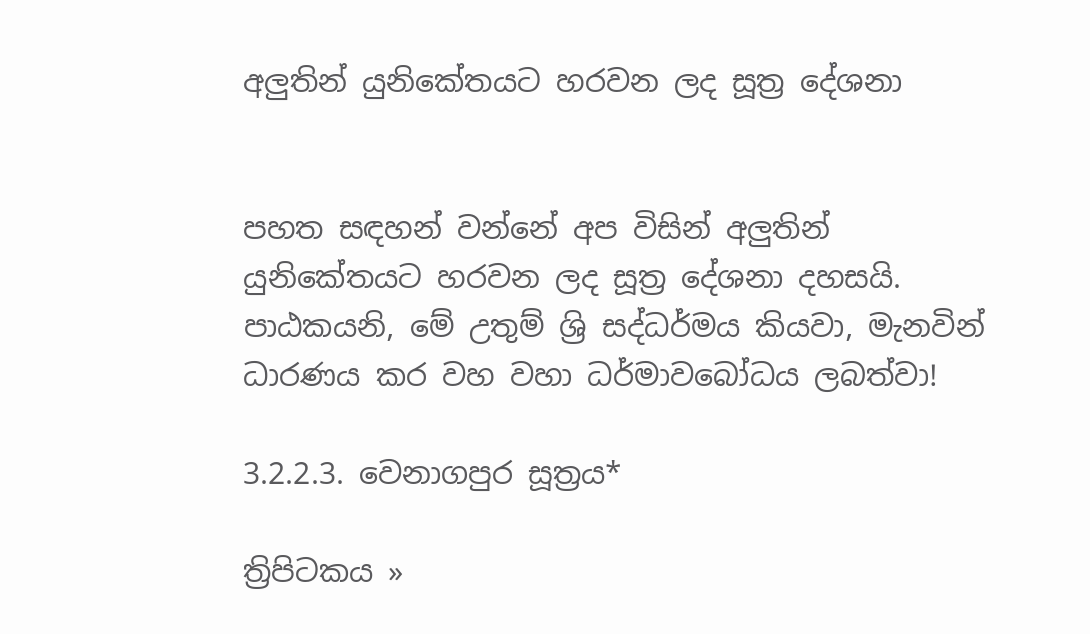අලුතින් යුනිකේතයට හරවන ලද සූත්‍ර දේශනා


පහත සඳහන් වන්නේ අප විසින් අලුතින් යුනිකේතයට හරවන ලද සූත්‍ර දේශනා දහසයි. පාඨකයනි, මේ උතුම් ශ්‍රි සද්ධර්මය කියවා, මැනවින් ධාරණය කර වහ වහා ධර්මාවබෝධය ලබත්වා!

3.2.2.3. වෙනාගපුර සූත්‍රය*

ත්‍රිපිටකය »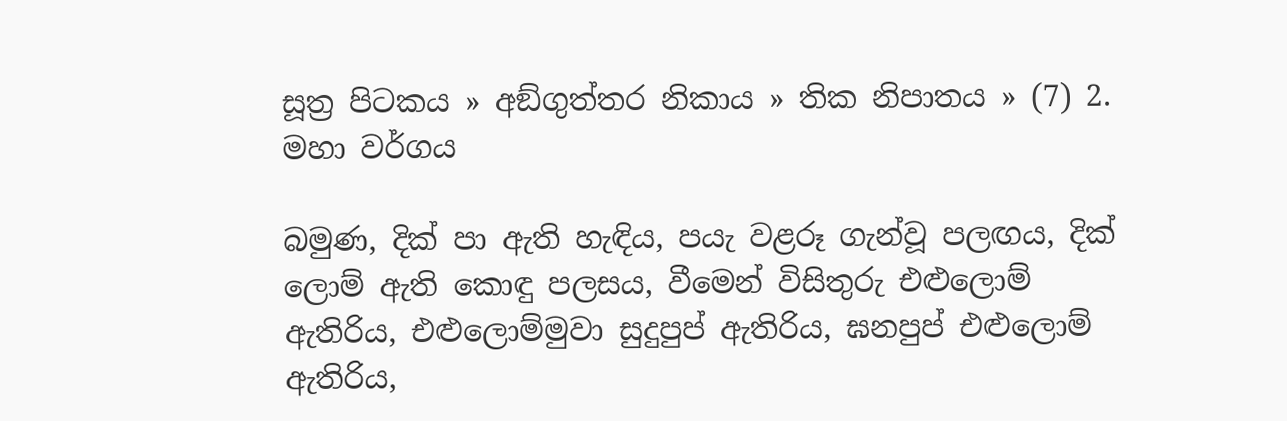සූත්‍ර පිටකය » අඞ්‌ගුත්‌තර නිකාය » තික නිපාතය » (7) 2. මහා වර්ගය

බමුණ, දික් පා ඇති හැඳිය, පයැ වළරූ ගැන්වූ පලඟය, දික් ලොම් ඇති කොඳු පලසය, වීමෙන් විසිතුරු එළුලොම් ඇතිරිය, එළුලොම්මුවා සුදුපුප් ඇතිරිය, ඝනපුප් එළුලොම් ඇතිරිය,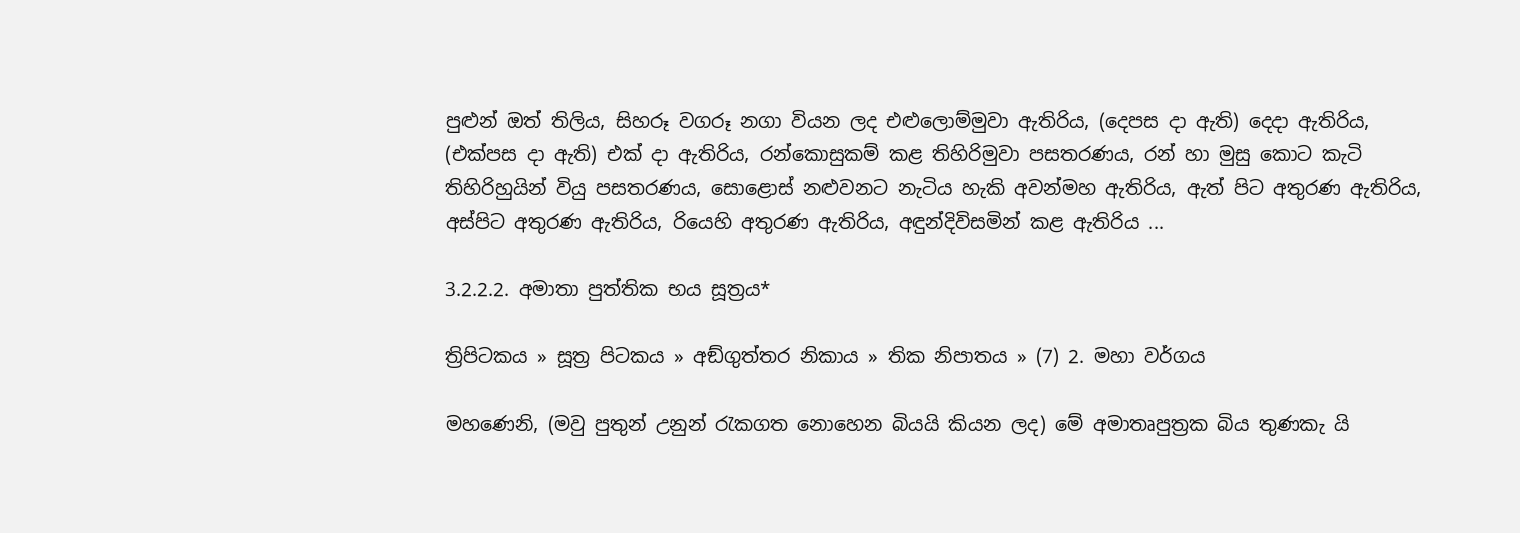පුළුන් ඔත් තිලිය, සිහරූ වගරූ නගා වියන ලද එළුලොම්මුවා ඇතිරිය, (දෙපස දා ඇති) දෙදා ඇතිරිය, (එක්පස දා ඇති) එක් දා ඇතිරිය, රන්කොසුකම් කළ තිහිරිමුවා පසතරණය, රන් හා මුසු කොට කැටි තිහිරිහුයින් වියු පසතරණය, සොළොස් නළුවනට නැටිය හැකි අවන්මහ ඇතිරිය, ඇත් පිට අතුරණ ඇතිරිය, අස්පිට අතුරණ ඇතිරිය, රියෙහි අතුරණ ඇතිරිය, අඳුන්දිවිසමින් කළ ඇතිරිය ...

3.2.2.2. අමාතා පුත්තික භය සූත්‍රය*

ත්‍රිපිටකය » සූත්‍ර පිටකය » අඞ්‌ගුත්‌තර නිකාය » තික නිපාතය » (7) 2. මහා වර්ගය

මහණෙනි, (මවු පුතුන් උනුන් රැකගත නොහෙන බියයි කියන ලද) මේ අමාතෘපුත්‍රක බිය තුණකැ යි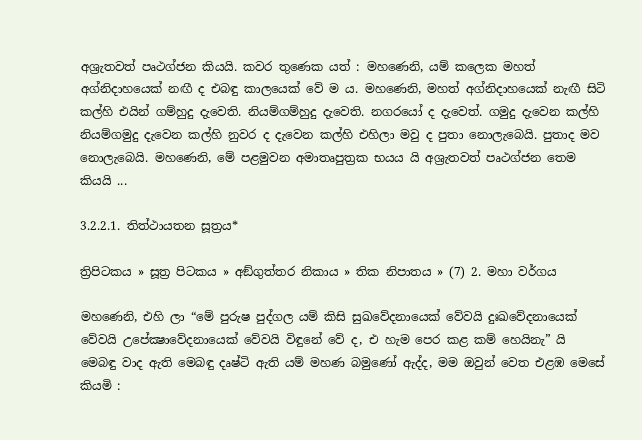අශ්‍රැතවත් පෘථග්ජන කියයි. කවර තුණෙක යත් : මහණෙනි, යම් කලෙක මහත් අග්නිදාහයෙක් නඟී ද එබඳු කාලයෙක් වේ ම ය. මහණෙනි, මහත් අග්නිදාහයෙක් නැඟී සිටි කල්හි එයින් ගම්හුදු දැවෙති. නියම්ගම්හුදු දැවෙති. නගරයෝ ද දැවෙත්. ගමුදු දැවෙන කල්හි නියම්ගමුදු දැවෙන කල්හි නුවර ද දැවෙන කල්හි එහිලා මවු ද පුතා නොලැබෙයි. පුතාද මව නොලැබෙයි. මහණෙනි, මේ පළමුවන අමාතෘපුත්‍රක භයය යි අශ්‍රැතවත් පෘථග්ජන තෙම කියයි ...

3.2.2.1. තිත්‌ථායතන සූත්‍රය*

ත්‍රිපිටකය » සූත්‍ර පිටකය » අඞ්‌ගුත්‌තර නිකාය » තික නිපාතය » (7) 2. මහා වර්ගය

මහණෙනි, එහි ලා “මේ පුරුෂ පුද්ගල යම් කිසි සුඛවේදනායෙක් වේවයි දුඃඛවේදනායෙක් වේවයි උපේක්‍ෂාවේදනායෙක් වේවයි විඳුනේ වේ ද, එ හැම පෙර කළ කම් හෙයිනැ” යි මෙබඳු වාද ඇති මෙබඳු දෘෂ්ටි ඇති යම් මහණ බමුණෝ ඇද්ද, මම ඔවුන් වෙත එළඹ මෙසේ කියමි :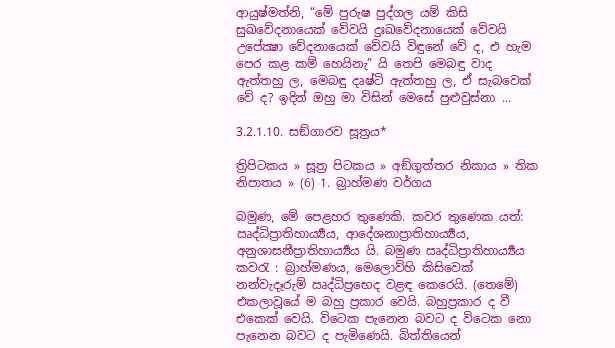ආයුෂ්මත්නි, “මේ පුරුෂ පුද්ගල යම් කිසි සුඛවේදනායෙක් වේවයි දුඃඛවේදනායෙක් වේවයි උපේක්‍ෂා වේදනායෙක් වේවයි විඳුනේ වේ ද, එ හැම පෙර කළ කම් හෙයිනැ” යි තෙපි මෙබඳු වාද ඇත්තහු ල, මෙබඳු දෘෂ්ටි ඇත්තහු ල, ඒ සැබවෙක් වේ ද? ඉදින් ඔහු මා විසින් මෙසේ පුළුවුස්නා ...

3.2.1.10. සඞ්‌ගාරව සූත්‍රය*

ත්‍රිපිටකය » සූත්‍ර පිටකය » අඞ්‌ගුත්‌තර නිකාය » තික නිපාතය » (6) 1. බ්‍රාහ්‌මණ වර්ගය

බමුණ, මේ පෙළහර තුණෙකි. කවර තුණෙක යත්: ඍද්ධිප්‍රාතිහාර්‍ය්‍යය, ආදේශනාප්‍රාතිහාර්‍ය්‍යය, අනුශාසනීප්‍රාතිහාර්‍ය්‍යය යි. බමුණ ඍද්ධිප්‍රාතිහාර්‍ය්‍යය කවරැ : බ්‍රාහ්මණය, මෙලොව්හි කිසිවෙක් නන්වැදෑරුම් ඍද්ධිප්‍රභෙද වළඳ කෙරෙයි. (තෙමේ) එකලාවූයේ ම බහු ප්‍රකාර වෙයි. බහුප්‍රකාර ද වී එකෙක් වෙයි. විටෙක පැනෙන බවට ද විටෙක නො පැනෙන බවට ද පැමිණෙයි. බිත්තියෙන්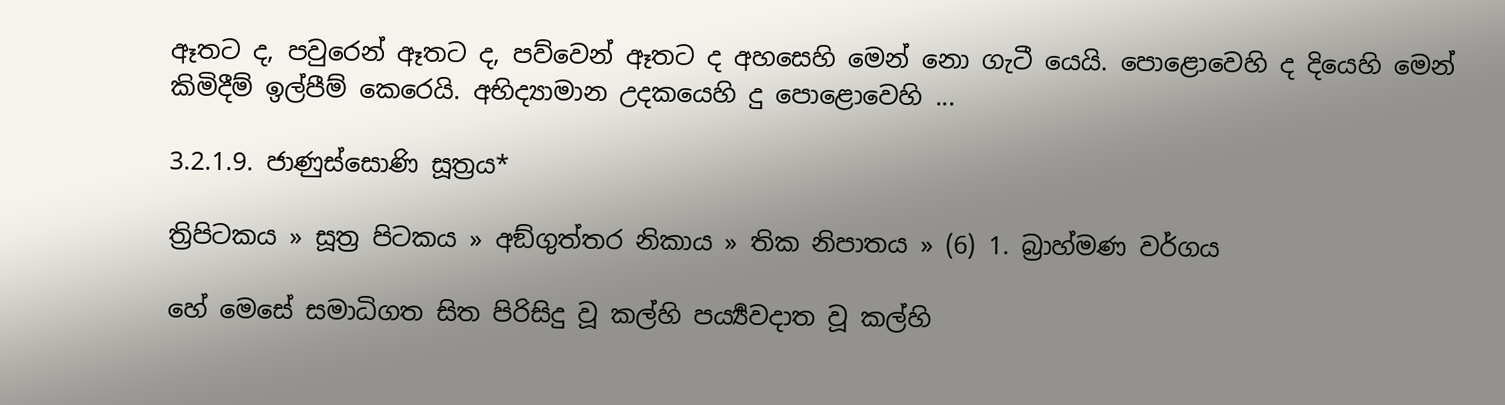ඈතට ද, පවුරෙන් ඈතට ද, පව්වෙන් ඈතට ද අහසෙහි මෙන් නො ගැටී යෙයි. පොළොවෙහි ද දියෙහි මෙන් කිමිදීම් ඉල්පීම් කෙරෙයි. අභිද්‍යාමාන උදකයෙහි දු පොළොවෙහි ...

3.2.1.9. ජාණුස්‌සොණි සූත්‍රය*

ත්‍රිපිටකය » සූත්‍ර පිටකය » අඞ්‌ගුත්‌තර නිකාය » තික නිපාතය » (6) 1. බ්‍රාහ්‌මණ වර්ගය

හේ මෙසේ සමාධිගත සිත පිරිසිදු වූ කල්හි පර්‍ය්‍යවදාත වූ කල්හි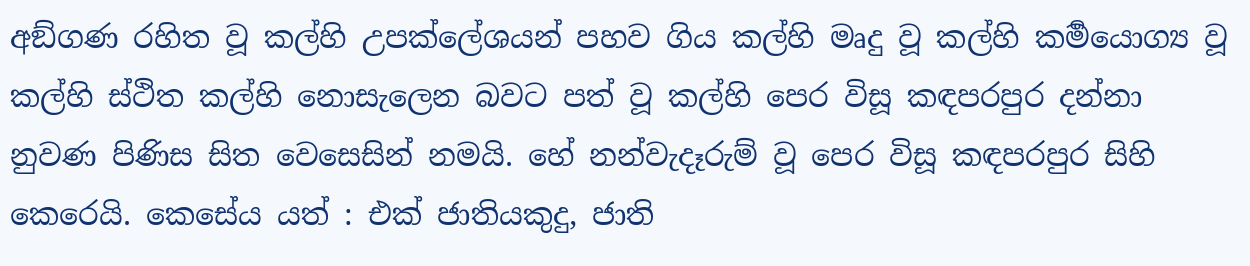අඞ්ගණ රහිත වූ කල්හි උපක්ලේශයන් පහව ගිය කල්හි මෘදු වූ කල්හි කර්‍මයොග්‍ය වූ කල්හි ස්ථිත කල්හි නොසැලෙන බවට පත් වූ කල්හි පෙර විසූ කඳපරපුර දන්නා නුවණ පිණිස සිත වෙසෙසින් නමයි. හේ නන්වැදෑරුම් වූ පෙර විසූ කඳපරපුර සිහි කෙරෙයි. කෙසේය යත් : එක් ජාතියකුදු, ජාති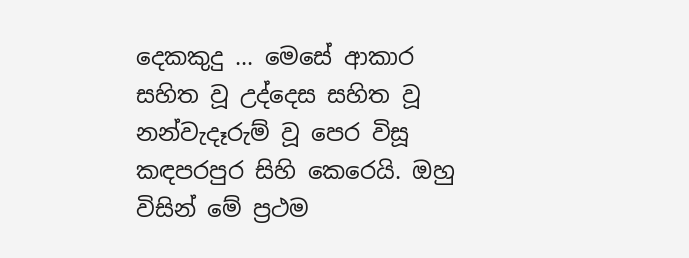දෙකකුදු ... මෙසේ ආකාර සහිත වූ උද්දෙස සහිත වූ නන්වැදෑරුම් වූ පෙර විසූ කඳපරපුර සිහි කෙරෙයි. ඔහු විසින් මේ ප්‍රථම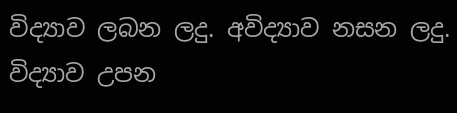විද්‍යාව ලබන ලදු. අවිද්‍යාව නසන ලදු. විද්‍යාව උපන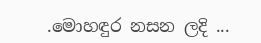.මොහඳුර නසන ලදි ...